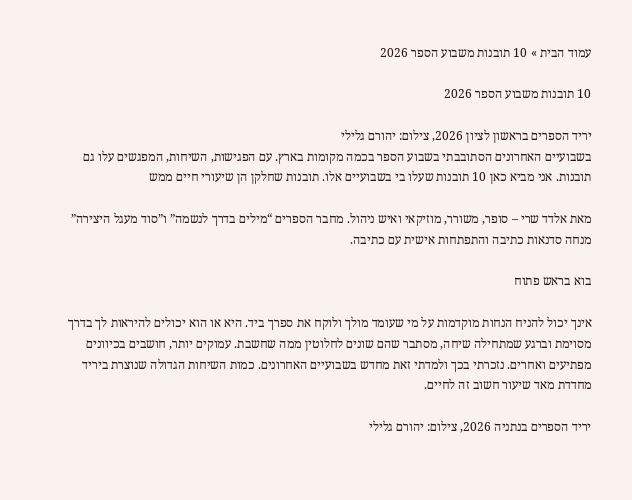עמוד הבית » 10 תובנות משבוע הספר 2026

10 תובנות משבוע הספר 2026

יריד הספרים בראשון לציון 2026, צילום: יהורם גלילי
בשבועיים האחרונים הסתובבתי בשבוע הספר בכמה מקומות בארץ. עם הפגישות, השיחות, המפגשים עלו גם תובנות. אני מביא כאן 10 תובנות שעלו בי בשבועיים אלו. תובנות שחלקן הן שיעורי חיים ממש

מאת אלדד שרי – סופר, משורר, מוזיקאי ואיש ניהול. מחבר הספרים “מילים בדרך לנשמה” ו”סוד מעגל היצירה” מנחה סדנאות כתיבה והתפתחות אישית עם כתיבה.

בוא בראש פתוח

אינך יכול להניח הנחות מוקדמות על מי שעומד מולך ולוקח את ספרך ביד. היא או הוא יכולים להיראות לך בדרך מסוימת וברגע שמתחילה שיחה, מסתבר שהם שונים לחלוטין ממה שחשבת. עמוקים יותר, חושבים בכיוונים מפתיעים ואחרים. נזכרתי בכך ולמדתי זאת מחדש בשבועיים האחרונים. כמות השיחות הגדולה שנוצרת ביריד מחדדת מאד שיעור חשוב זה לחיים.

יריד הספרים בנתניה 2026, צילום: יהורם גלילי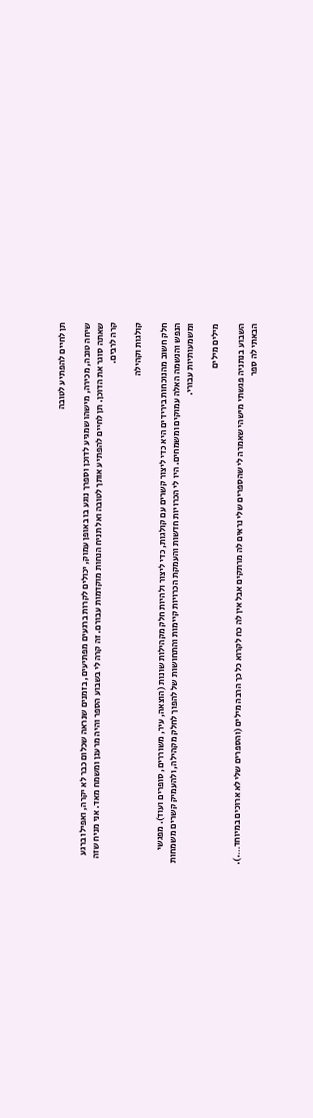תן לחיים להפתיע לטובה

שיחה טובה, מכירה, מישהו שמגיע לדוכן וספרך נוגע בו באופן עמוק, יכולים לקרות ברגעים מפתיעים, בזמנים שנראה שכלום כבר לא יקרה, ואפילו ברגע שאתה סוגר את הדוכן. תן לחיים להפתיע אותך לטובה ואל תניח הנחות מוקדמות עבורם. זה קרה לי בשבוע הספר והיה מרענן ומשמח מאד. אני מניח שזה קרה לרבים.

קולגות וקהילה

חלק חשוב מהנוכחות בירידים היא כדי ליצור קשרים עם קולגות, כדי ליצור ולהיות חלק מקהילות שונות (הוצאה, עיר, משוררים, סופרים ועוד). מפגשי הנפש והנשמה האלה עמוקים ומשמחים. היו לי הכרויות חדשות והעמקת הכרויות קיימות והתחושות של להפוך לחלק מקהילה, ולהעמיק קשרים משמחות ומשמעותיות עבורי.

מילים מילים

השבוע בנתניה פגשתי מישהי שאמרה לי שהספרים שלי נראים לה מרתקים אבל אין לה כח לקרוא כל כך הרבה מילים (והספרים שלי לא ארוכים במיוחד….). הבאתי לה ספר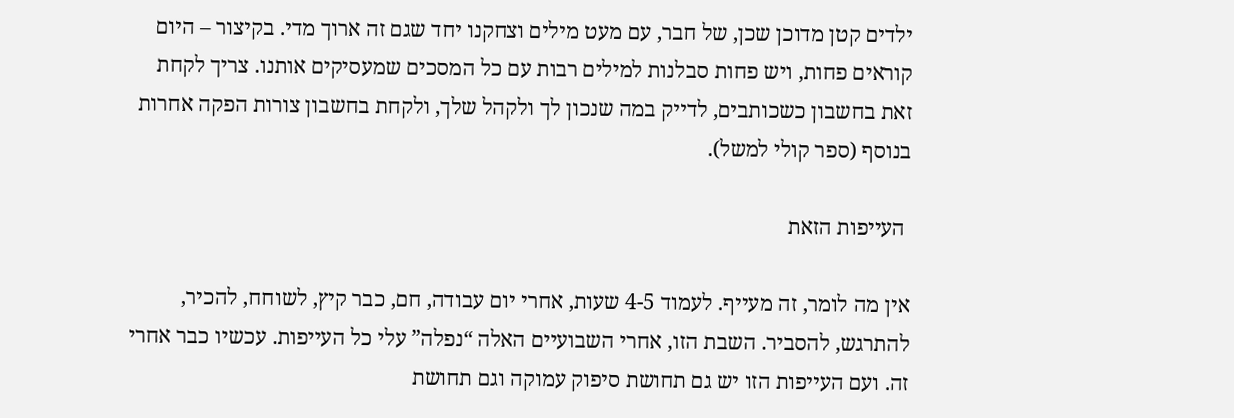ילדים קטן מדוכן שכן, של חבר, עם מעט מילים וצחקנו יחד שגם זה ארוך מדי. בקיצור – היום קוראים פחות, ויש פחות סבלנות למילים רבות עם כל המסכים שמעסיקים אותנו. צריך לקחת זאת בחשבון כשכותבים, לדייק במה שנכון לך ולקהל שלך, ולקחת בחשבון צורות הפקה אחרות בנוסף (ספר קולי למשל).

 העייפות הזאת

אין מה לומר, זה מעייף. לעמוד 4-5 שעות, אחרי יום עבודה, חם, כבר קיץ, לשוחח, להכיר, להתרגש, להסביר. השבת הזו, אחרי השבועיים האלה “נפלה” עלי כל העייפות. עכשיו כבר אחרי זה. ועם העייפות הזו יש גם תחושת סיפוק עמוקה וגם תחושת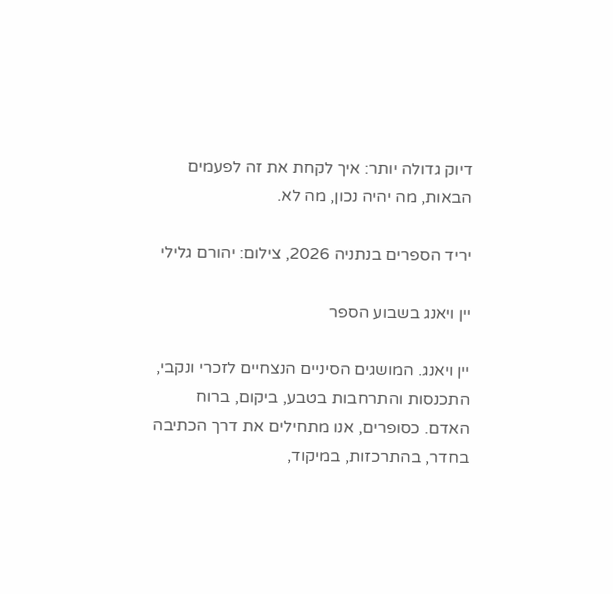דיוק גדולה יותר: איך לקחת את זה לפעמים הבאות, מה יהיה נכון, מה לא.

יריד הספרים בנתניה 2026, צילום: יהורם גלילי

יין ויאנג בשבוע הספר

יין ויאנג. המושגים הסיניים הנצחיים לזכרי ונקבי, התכנסות והתרחבות בטבע, ביקום, ברוח האדם. כסופרים, אנו מתחילים את דרך הכתיבה בחדר, בהתרכזות, במיקוד,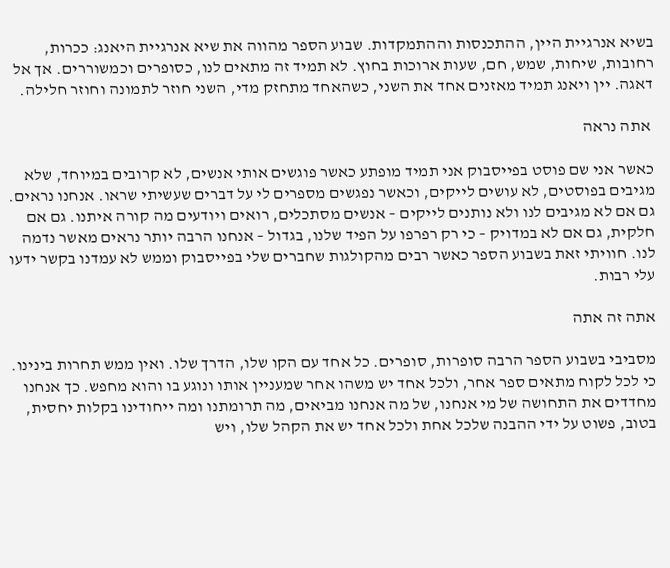בשיא אנרגיית היין, ההתכנסות וההתמקדות. שבוע הספר מהווה את שיא אנרגיית היאנג: ככרות, רחובות, שיחות, שמש, חם, שעות ארוכות בחוץ. לא תמיד זה מתאים לנו, כסופרים וכמשוררים. אך אל דאגה. יין ויאנג תמיד מאזנים אחד את השני, כשהאחד מתחזק מדי, השני חוזר לתמונה וחוזר חלילה.

 אתה נראה

כאשר אני שם פוסט בפייסבוק אני תמיד מופתע כאשר פוגשים אותי אנשים, לא קרובים במיוחד, שלא מגיבים בפוסטים, לא עושים לייקים, וכאשר נפגשים מספרים לי על דברים שעשיתי שראו. אנחנו נראים. גם אם לא מגיבים לנו ולא נותנים לייקים – אנשים מסתכלים, רואים ויודעים מה קורה איתנו. גם אם חלקית, גם אם לא במדויק – כי רק רפרפו על הפיד שלנו, בגדול – אנחנו הרבה יותר נראים מאשר נדמה לנו. חוויתי זאת בשבוע הספר כאשר רבים מהקולגות שחברים שלי בפייסבוק וממש לא עמדנו בקשר ידעו עלי רבות.

אתה זה אתה

מסביבי בשבוע הספר הרבה סופרות, סופרים. כל אחד עם הקו שלו, הדרך שלו. ואין ממש תחרות בינינו. כי לכל לקוח מתאים ספר אחר, ולכל אחד יש משהו אחר שמעניין אותו ונוגע בו והוא מחפש. כך אנחנו מחדדים את התחושה של מי אנחנו, של מה אנחנו מביאים, מה תרומתנו ומה ייחודינו בקלות יחסית, בטוב, פשוט על ידי ההבנה שלכל אחת ולכל אחד יש את הקהל שלו, ויש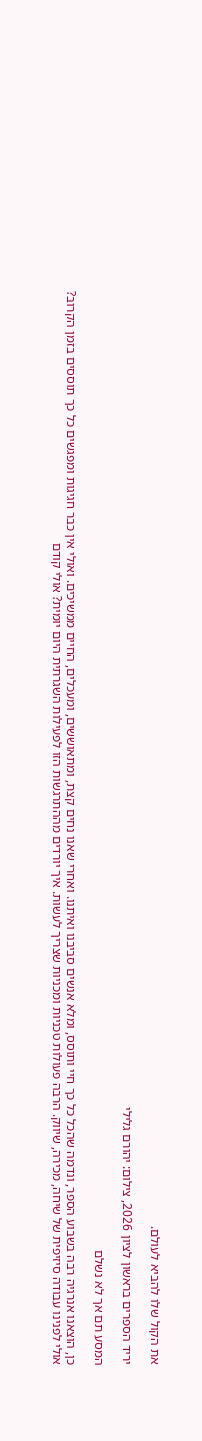את הקול שלו להביא לעולם.

יריד הספרים בראשון לציון 2026, צילום: יהורם גלילי

המסע תם אך לא נשלם

כן, הוצאנו אנרגיה רבה בשבוע הספר, ונדמה שהכל כל כך חיי ותוסס, ומלא אנשים סביבנו ואיתנו. ואחרי שאנו נחים קצת, ומתאוששים, ומעכלים, החיים ממשיכים. ואולי אין כבר חגיגות ומפגשים כל כך תוססים בזמן הקרוב? אולי לפנינו עבודה סיזיפית של שיחה, מכירה, שיווק. הרבה פעולות טכניות ומכניות שצריך לעשות. איך יורדים מההתרגשות הזו לפעילות השגרתית היום יומית? אולי קודם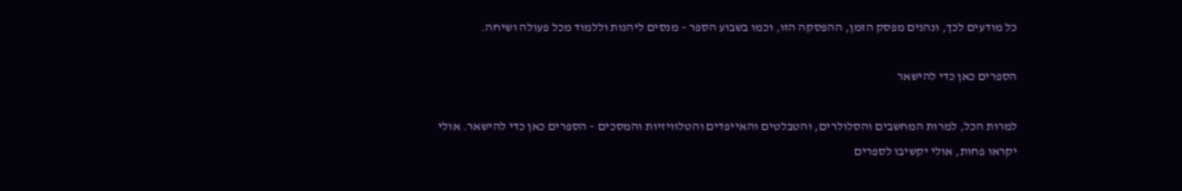כל מודעים לכך, ונהנים מפסק הזמן, ההפסקה הזו, וכמו בשבוע הספר – מנסים ליהנות וללמוד מכל פעולה ושיחה.

הספרים כאן כדי להישאר

למרות הכל, למרות המחשבים והסלולרים, והטבלטים והאייפדים והטלוויזיות והמסכים – הספרים כאן כדי להישאר. אולי יקראו פחות, אולי יקשיבו לספרים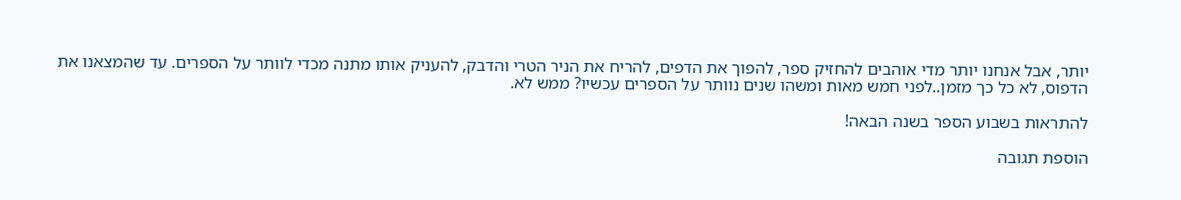יותר, אבל אנחנו יותר מדי אוהבים להחזיק ספר, להפוך את הדפים, להריח את הניר הטרי והדבק, להעניק אותו מתנה מכדי לוותר על הספרים. עד שהמצאנו את הדפוס, לא כל כך מזמן..לפני חמש מאות ומשהו שנים נוותר על הספרים עכשיו? ממש לא.

להתראות בשבוע הספר בשנה הבאה!

הוספת תגובה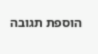הוספת תגובה